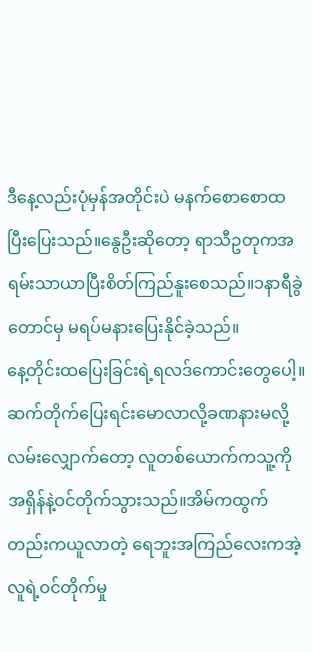ဒီနေ့လည်းပုံမှန်အတိုင်းပဲ မနက်စောစောထပြီးပြေးသည်။နွေဦးဆိုတော့ ရာသီဥတုကအရမ်းသာယာပြီးစိတ်ကြည်နူးစေသည်။၁နာရီခွဲတောင်မှ မရပ်မနားပြေးနိုင်ခဲ့သည်။
နေ့တိုင်းထပြေးခြင်းရဲ့ရလဒ်ကောင်းတွေပေါ့။ဆက်တိုက်ပြေးရင်းမောလာလို့ခဏနားမလို့လမ်းလျှောက်တော့ လူတစ်ယောက်ကသူ့ကိုအရှိန်နဲ့ဝင်တိုက်သွားသည်။အိမ်ကထွက်တည်းကယူလာတဲ့ ရေဘူးအကြည်လေးကအဲ့လူရဲ့ဝင်တိုက်မှု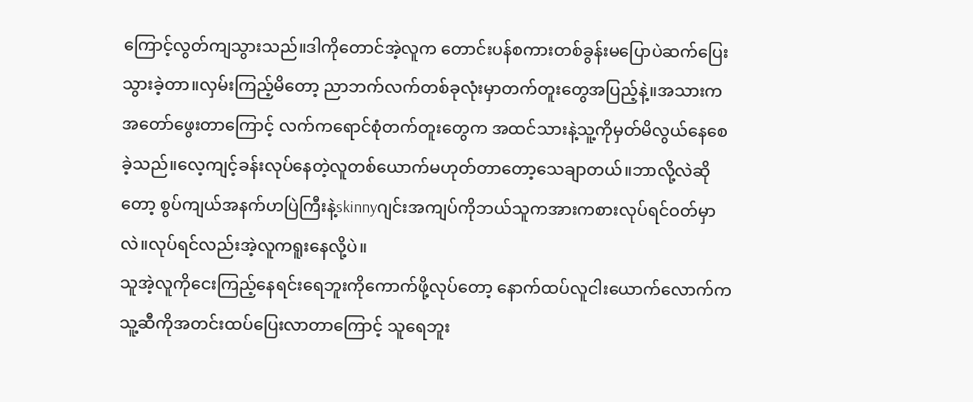ကြောင့်လွတ်ကျသွားသည်။ဒါကိုတောင်အဲ့လူက တောင်းပန်စကားတစ်ခွန်းမပြောပဲဆက်ပြေးသွားခဲ့တာ။လှမ်းကြည့်မိတော့ ညာဘက်လက်တစ်ခုလုံးမှာတက်တူးတွေအပြည့်နဲ့။အသားကအတော်ဖွေးတာကြောင့် လက်ကရောင်စုံတက်တူးတွေက အထင်သားနဲ့သူ့ကိုမှတ်မိလွယ်နေစေခဲ့သည်။လေ့ကျင့်ခန်းလုပ်နေတဲ့လူတစ်ယောက်မဟုတ်တာတော့သေချာတယ်။ဘာလို့လဲဆိုတော့ စွပ်ကျယ်အနက်ဟပြဲကြီးနဲ့skinnyဂျင်းအကျပ်ကိုဘယ်သူကအားကစားလုပ်ရင်ဝတ်မှာလဲ။လုပ်ရင်လည်းအဲ့လူကရူးနေလို့ပဲ။
သူအဲ့လူကိုငေးကြည့်နေရင်းရေဘူးကိုကောက်ဖို့လုပ်တော့ နောက်ထပ်လူငါးယောက်လောက်က သူ့ဆီကိုအတင်းထပ်ပြေးလာတာကြောင့် သူရေဘူး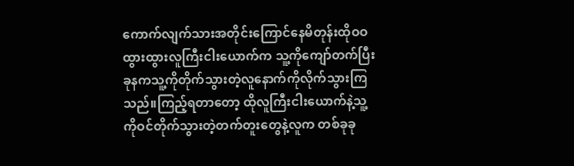ကောက်လျက်သားအတိုင်းကြောင်နေမိတုန်းထိုဝဝထွားထွားလူကြီးငါးယောက်က သူ့ကိုကျော်တက်ပြီး ခုနကသူ့ကိုတိုက်သွားတဲ့လူနောက်ကိုလိုက်သွားကြသည်။ကြည့်ရတာတော့ ထိုလူကြီးငါးယောက်နဲ့သူ့ကိုဝင်တိုက်သွားတဲ့တက်တူးတွေနဲ့လူက တစ်ခုခု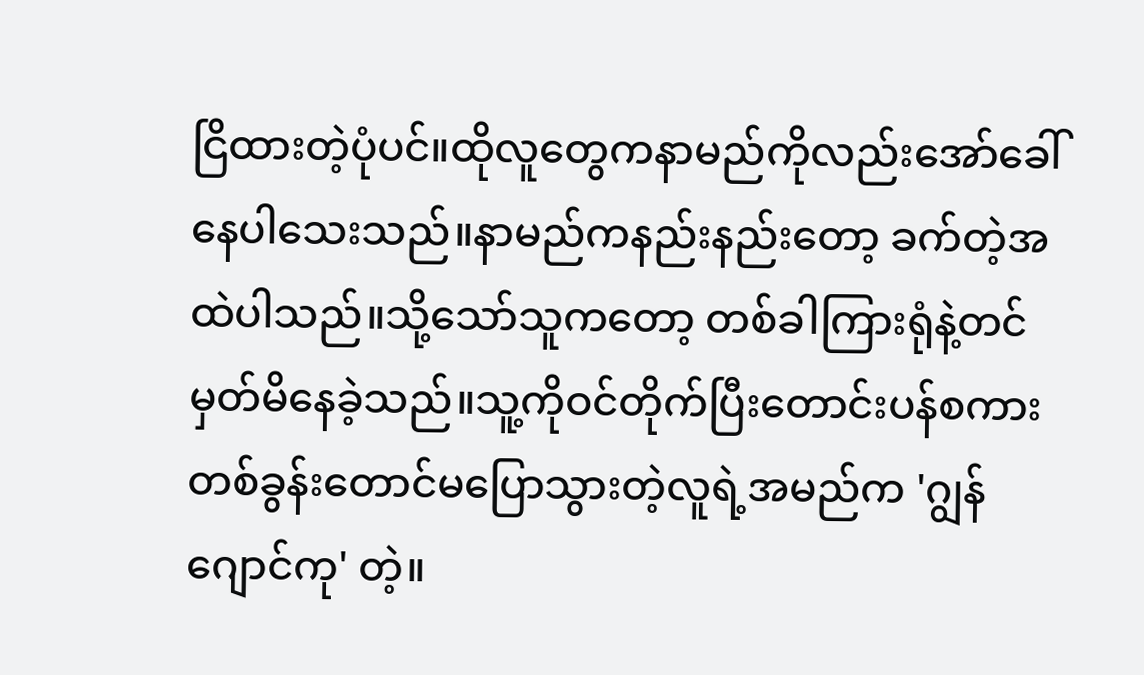ငြိထားတဲ့ပုံပင်။ထိုလူတွေကနာမည်ကိုလည်းအော်ခေါ်နေပါသေးသည်။နာမည်ကနည်းနည်းတော့ ခက်တဲ့အထဲပါသည်။သို့သော်သူကတော့ တစ်ခါကြားရုံနဲ့တင်မှတ်မိနေခဲ့သည်။သူ့ကိုဝင်တိုက်ပြီးတောင်းပန်စကားတစ်ခွန်းတောင်မပြောသွားတဲ့လူရဲ့အမည်က 'ဂျွန်ဂျောင်ကု' တဲ့။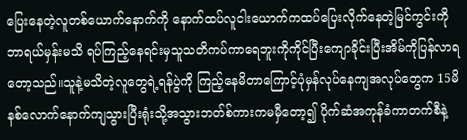ပြေးနေတဲ့လူတစ်ယောက်နောက်ကို နောက်ထပ်လူငါးယောက်ကထပ်ပြေးလိုက်နေတဲ့မြင်ကွင်းကိုဘာရယ်မှန်းမသိ ရပ်ကြည့်နေရင်းမှသူသတိကပ်ကာရေဘူးကိုကိုင်ပြီးကျောခိုင်းပြီးအိမ်ကိုပြန်လာရတော့သည်။သူနဲ့မသိတဲ့လူတွေရဲ့ရန်ပွဲကို ကြည့်နေမိတာကြောင့်ပုံမှန်လုပ်နေကျအလုပ်တွေက 15မိနစ်လောက်နောက်ကျသွားပြီးရုံးသို့အသွားဘတ်စ်ကားကမမှီတော့၍ ပိုက်ဆံအကုန်ခံကာတက်စီနဲ့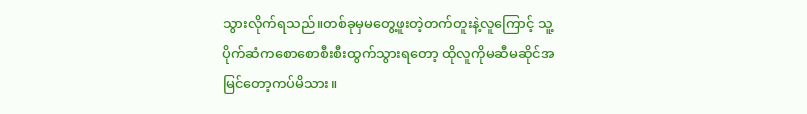သွားလိုက်ရသည်။တစ်ခုမှမတွေ့ဖူးတဲ့တက်တူးနဲ့လူကြောင့် သူ့ပိုက်ဆံကစောစောစီးစီးထွက်သွားရတော့ ထိုလူကိုမဆီမဆိုင်အမြင်တော့ကပ်မိသား။